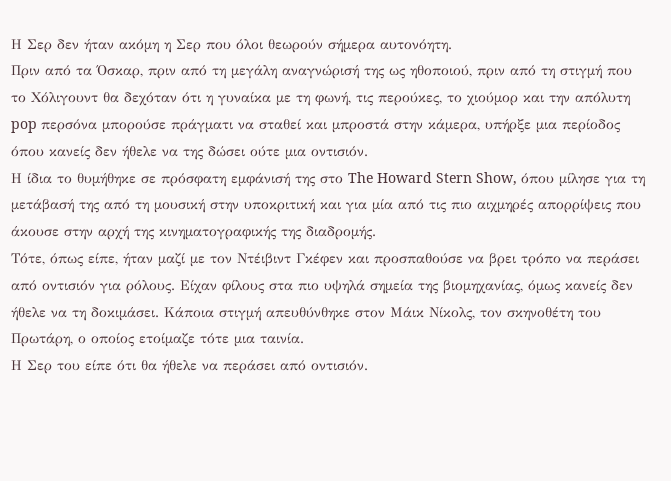Η Σερ δεν ήταν ακόμη η Σερ που όλοι θεωρούν σήμερα αυτονόητη.
Πριν από τα Όσκαρ, πριν από τη μεγάλη αναγνώρισή της ως ηθοποιού, πριν από τη στιγμή που το Χόλιγουντ θα δεχόταν ότι η γυναίκα με τη φωνή, τις περούκες, το χιούμορ και την απόλυτη pop περσόνα μπορούσε πράγματι να σταθεί και μπροστά στην κάμερα, υπήρξε μια περίοδος όπου κανείς δεν ήθελε να της δώσει ούτε μια οντισιόν.
Η ίδια το θυμήθηκε σε πρόσφατη εμφάνισή της στο The Howard Stern Show, όπου μίλησε για τη μετάβασή της από τη μουσική στην υποκριτική και για μία από τις πιο αιχμηρές απορρίψεις που άκουσε στην αρχή της κινηματογραφικής της διαδρομής.
Τότε, όπως είπε, ήταν μαζί με τον Ντέιβιντ Γκέφεν και προσπαθούσε να βρει τρόπο να περάσει από οντισιόν για ρόλους. Είχαν φίλους στα πιο υψηλά σημεία της βιομηχανίας, όμως κανείς δεν ήθελε να τη δοκιμάσει. Κάποια στιγμή απευθύνθηκε στον Μάικ Νίκολς, τον σκηνοθέτη του Πρωτάρη, ο οποίος ετοίμαζε τότε μια ταινία.
Η Σερ του είπε ότι θα ήθελε να περάσει από οντισιόν.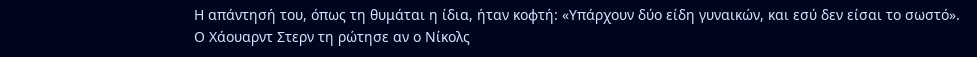Η απάντησή του, όπως τη θυμάται η ίδια, ήταν κοφτή: «Υπάρχουν δύο είδη γυναικών, και εσύ δεν είσαι το σωστό».
Ο Χάουαρντ Στερν τη ρώτησε αν ο Νίκολς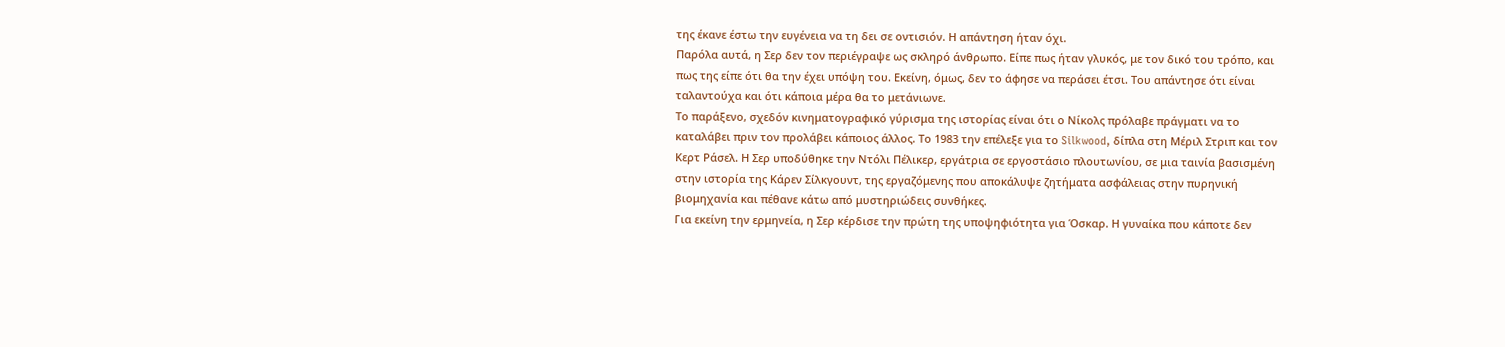της έκανε έστω την ευγένεια να τη δει σε οντισιόν. Η απάντηση ήταν όχι.
Παρόλα αυτά, η Σερ δεν τον περιέγραψε ως σκληρό άνθρωπο. Είπε πως ήταν γλυκός, με τον δικό του τρόπο, και πως της είπε ότι θα την έχει υπόψη του. Εκείνη, όμως, δεν το άφησε να περάσει έτσι. Του απάντησε ότι είναι ταλαντούχα και ότι κάποια μέρα θα το μετάνιωνε.
Το παράξενο, σχεδόν κινηματογραφικό γύρισμα της ιστορίας είναι ότι ο Νίκολς πρόλαβε πράγματι να το καταλάβει πριν τον προλάβει κάποιος άλλος. Το 1983 την επέλεξε για το Silkwood, δίπλα στη Μέριλ Στριπ και τον Κερτ Ράσελ. Η Σερ υποδύθηκε την Ντόλι Πέλικερ, εργάτρια σε εργοστάσιο πλουτωνίου, σε μια ταινία βασισμένη στην ιστορία της Κάρεν Σίλκγουντ, της εργαζόμενης που αποκάλυψε ζητήματα ασφάλειας στην πυρηνική βιομηχανία και πέθανε κάτω από μυστηριώδεις συνθήκες.
Για εκείνη την ερμηνεία, η Σερ κέρδισε την πρώτη της υποψηφιότητα για Όσκαρ. Η γυναίκα που κάποτε δεν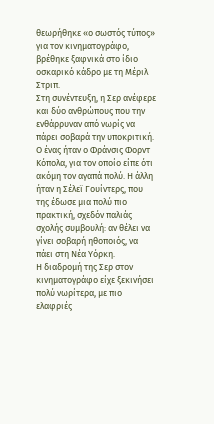θεωρήθηκε «ο σωστός τύπος» για τον κινηματογράφο, βρέθηκε ξαφνικά στο ίδιο οσκαρικό κάδρο με τη Μέριλ Στριπ.
Στη συνέντευξη, η Σερ ανέφερε και δύο ανθρώπους που την ενθάρρυναν από νωρίς να πάρει σοβαρά την υποκριτική. Ο ένας ήταν ο Φράνσις Φορντ Κόπολα, για τον οποίο είπε ότι ακόμη τον αγαπά πολύ. Η άλλη ήταν η Σέλεϊ Γουίντερς, που της έδωσε μια πολύ πιο πρακτική, σχεδόν παλιάς σχολής συμβουλή: αν θέλει να γίνει σοβαρή ηθοποιός, να πάει στη Νέα Υόρκη.
Η διαδρομή της Σερ στον κινηματογράφο είχε ξεκινήσει πολύ νωρίτερα, με πιο ελαφριές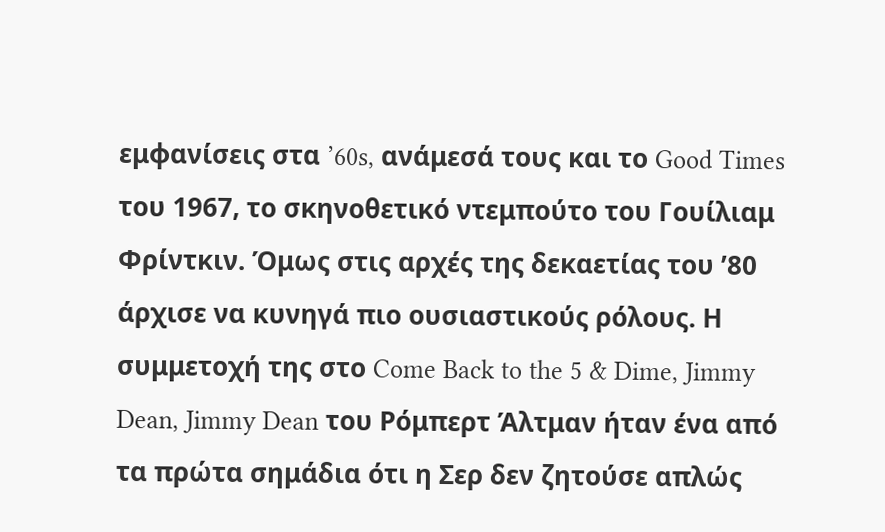εμφανίσεις στα ’60s, ανάμεσά τους και το Good Times του 1967, το σκηνοθετικό ντεμπούτο του Γουίλιαμ Φρίντκιν. Όμως στις αρχές της δεκαετίας του ’80 άρχισε να κυνηγά πιο ουσιαστικούς ρόλους. Η συμμετοχή της στο Come Back to the 5 & Dime, Jimmy Dean, Jimmy Dean του Ρόμπερτ Άλτμαν ήταν ένα από τα πρώτα σημάδια ότι η Σερ δεν ζητούσε απλώς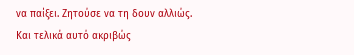να παίξει. Ζητούσε να τη δουν αλλιώς.
Και τελικά αυτό ακριβώς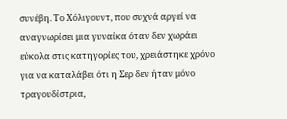συνέβη. Το Χόλιγουντ, που συχνά αργεί να αναγνωρίσει μια γυναίκα όταν δεν χωράει εύκολα στις κατηγορίες του, χρειάστηκε χρόνο για να καταλάβει ότι η Σερ δεν ήταν μόνο τραγουδίστρια,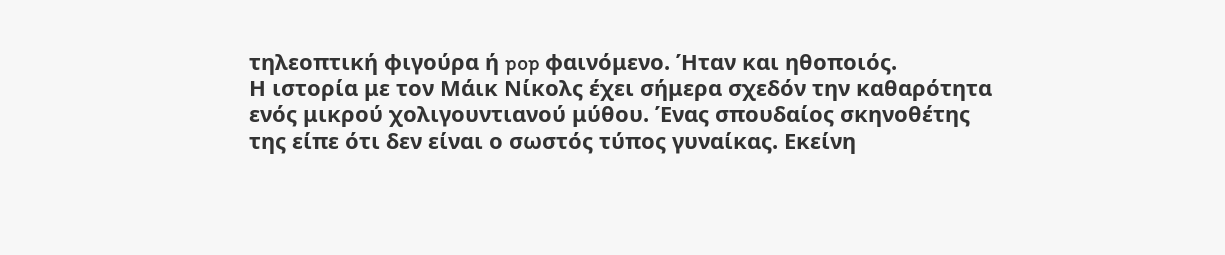τηλεοπτική φιγούρα ή pop φαινόμενο. Ήταν και ηθοποιός.
Η ιστορία με τον Μάικ Νίκολς έχει σήμερα σχεδόν την καθαρότητα ενός μικρού χολιγουντιανού μύθου. Ένας σπουδαίος σκηνοθέτης της είπε ότι δεν είναι ο σωστός τύπος γυναίκας. Εκείνη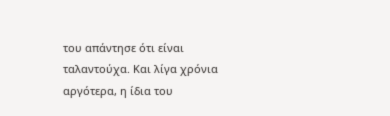του απάντησε ότι είναι ταλαντούχα. Και λίγα χρόνια αργότερα, η ίδια του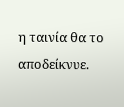η ταινία θα το αποδείκνυε.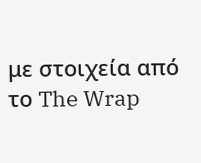με στοιχεία από το The Wrap